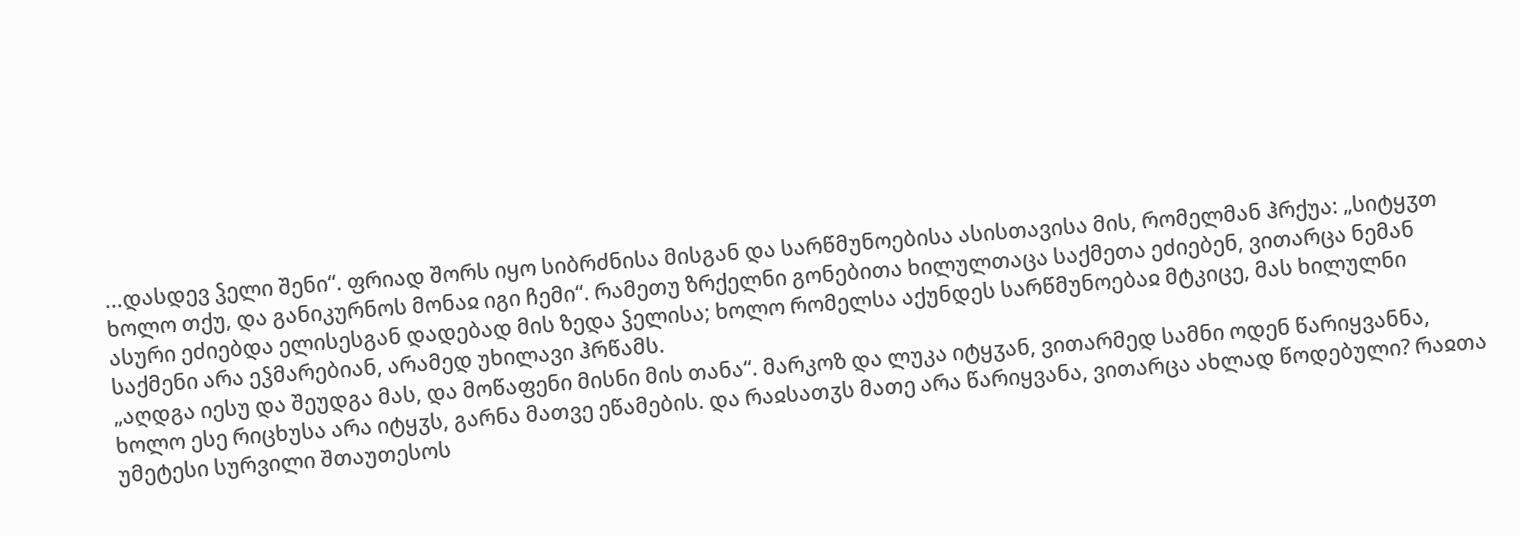...დასდევ ჴელი შენი“. ფრიად შორს იყო სიბრძნისა მისგან და სარწმუნოებისა ასისთავისა მის, რომელმან ჰრქუა: „სიტყჳთ ხოლო თქუ, და განიკურნოს მონაჲ იგი ჩემი“. რამეთუ ზრქელნი გონებითა ხილულთაცა საქმეთა ეძიებენ, ვითარცა ნემან ასური ეძიებდა ელისესგან დადებად მის ზედა ჴელისა; ხოლო რომელსა აქუნდეს სარწმუნოებაჲ მტკიცე, მას ხილულნი საქმენი არა ეჴმარებიან, არამედ უხილავი ჰრწამს.
„აღდგა იესუ და შეუდგა მას, და მოწაფენი მისნი მის თანა“. მარკოზ და ლუკა იტყჳან, ვითარმედ სამნი ოდენ წარიყვანნა, ხოლო ესე რიცხუსა არა იტყჳს, გარნა მათვე ეწამების. და რაჲსათჳს მათე არა წარიყვანა, ვითარცა ახლად წოდებული? რაჲთა უმეტესი სურვილი შთაუთესოს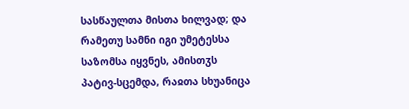სასწაულთა მისთა ხილვად; და რამეთუ სამნი იგი უმეტესსა საზომსა იყვნეს, ამისთჳს პატივ-სცემდა, რაჲთა სხუანიცა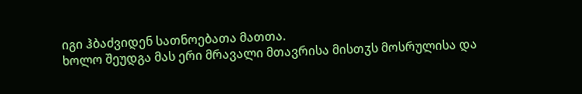იგი ჰბაძვიდენ სათნოებათა მათთა.
ხოლო შეუდგა მას ერი მრავალი მთავრისა მისთჳს მოსრულისა და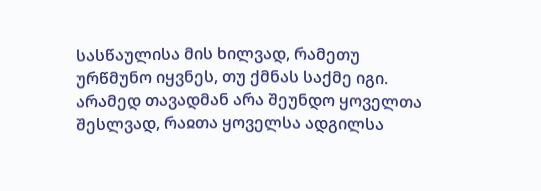სასწაულისა მის ხილვად, რამეთუ ურწმუნო იყვნეს, თუ ქმნას საქმე იგი. არამედ თავადმან არა შეუნდო ყოველთა შესლვად, რაჲთა ყოველსა ადგილსა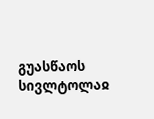გუასწაოს სივლტოლაჲ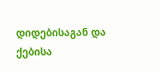დიდებისაგან და ქებისა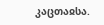კაცთაჲსა.